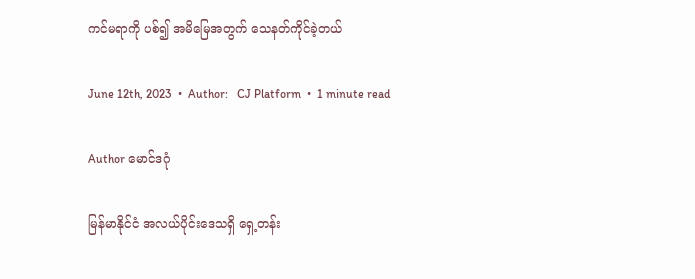ကင်မရာကို ပစ်၍ အမိမြေအတွက် သေနတ်ကိုင်ခဲ့တယ်

June 12th, 2023  •  Author:   CJ Platform  •  1 minute read

Author မောင်ဒဂုံ

မြန်မာနိုင်ငံ အလယ်ပိုင်းဒေသရှိ ရှေ့တန်း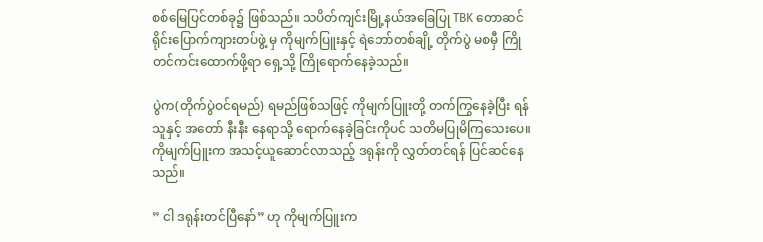စစ်မြေပြင်တစ်ခု၌ ဖြစ်သည်။ သပိတ်ကျင်းမြို့နယ်အခြေပြု TBK တောဆင်ရိုင်းပြောက်ကျားတပ်ဖွဲ့ မှ ကိုမျက်ပြူးနှင့် ရဲဘော်တစ်ချို့ တိုက်ပွဲ မစမှီ ကြိုတင်ကင်းထောက်ဖို့ရာ ရှေ့သို့ ကြိုရောက်နေခဲ့သည်။

ပွဲက(တိုက်ပွဲဝင်ရမည်) ရမည်ဖြစ်သဖြင့် ကိုမျက်ပြူးတို့ တက်ကြွနေခဲ့ပြီး ရန်သူနှင့် အတော် နီးနီး နေရာသို့ ရောက်နေခဲ့ခြင်းကိုပင် သတိမပြုမိကြသေးပေ။ ကိုမျက်ပြူးက အသင့်ယူဆောင်လာသည့် ဒရုန်းကို လွှတ်တင်ရန် ပြင်ဆင်နေသည်။

” ငါ ဒရုန်းတင်ပြီနော်” ဟု ကိုမျက်ပြူးက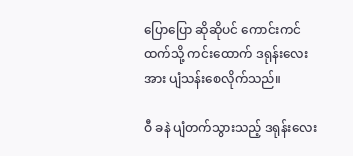ပြောပြော ဆိုဆိုပင် ကောင်းကင်ထက်သို့ ကင်းထောက် ဒရုန်းလေးအား ပျံသန်းစေလိုက်သည်။

ဝီ ခနဲ ပျံတက်သွားသည့် ဒရုန်းလေး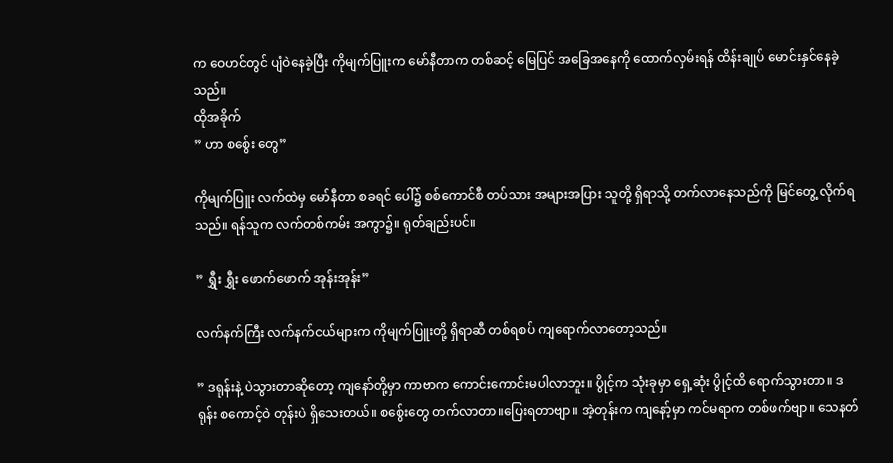က ဝေဟင်တွင် ပျံဝဲနေခဲ့ပြီး ကိုမျက်ပြူးက မော်နီတာက တစ်ဆင့် မြေပြင် အခြေအနေကို ထောက်လှမ်းရန် ထိန်းချုပ် မောင်းနှင်နေခဲ့သည်။
ထိုအခိုက်
” ဟာ စစ်ွေး တွေ”

ကိုမျက်ပြူး လက်ထဲမှ မော်နီတာ စခရင် ပေါ်၌ စစ်ကောင်စီ တပ်သား အများအပြား သူတို့ ရှိရာသို့ တက်လာနေသည်ကို မြင်တွေ့ လိုက်ရသည်။ ရန်သူက လက်တစ်ကမ်း အကွာ၌။ ရုတ်ချည်းပင်။

” ရွှီး ရွှီး ဖောက်ဖောက် အုန်းအုန်း”

လက်နက်ကြီး လက်နက်ငယ်များက ကိုမျက်ပြူးတို့ ရှိရာဆီ တစ်ရစပ် ကျရောက်လာတော့သည်။

” ဒရုန်းနဲ့ ပဲသွားတာဆိုတော့ ကျနော်တို့မှာ ကာဗာက ကောင်းကောင်းမပါလာဘူး။ ပွိုင့်က သုံးခုမှာ ရှေ့ဆုံး ပွိုင့်ထိ ရောက်သွားတာ။ ဒရုန်း စကောင့်ဝဲ တုန်းပဲ ရှိသေးတယ်။ စစ်ွေးတွေ တက်လာတာ။ပြေးရတာဗျာ။ အဲ့တုန်းက ကျနော့်မှာ ကင်မရာက တစ်ဖက်ဗျာ။ သေနတ်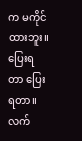က မကိုင်ထားဘူး။ ပြေးရတာ ပြေးရတာ။ လက်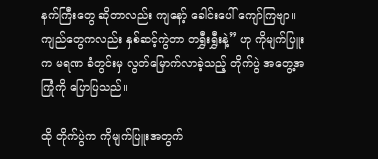နက်ကြီးတွေ ဆိုတာလည်း ကျနော့် ခေါင်းပေါ် ကျော်ကြဗျာ။ ကျည်တွေကလည်း နှစ်ဆင့်ကွဲတာ တရွှီးရွှီးနဲ့” ဟု ကိုမျက်ပြူးက မရဏ ခံတွင်းမှ လွတ်မြောက်လာခဲ့သည့် တိုက်ပွဲ အတွေ့အကြုံကို ပြောပြသည်။

ထို တိုက်ပွဲက ကိုမျက်ပြူးအတွက်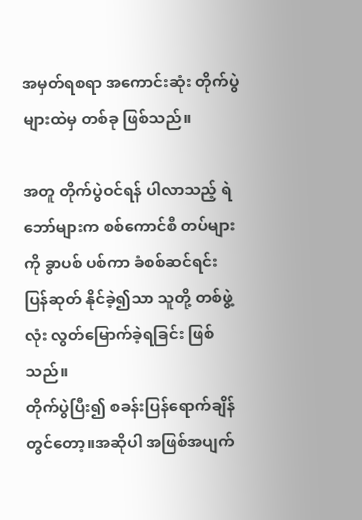အမှတ်ရစရာ အကောင်းဆုံး တိုက်ပွဲများထဲမှ တစ်ခု ဖြစ်သည်။

အတူ တိုက်ပွဲဝင်ရန် ပါလာသည့် ရဲဘော်များက စစ်ကောင်စီ တပ်များကို ခွာပစ် ပစ်ကာ ခံစစ်ဆင်ရင်း ပြန်ဆုတ် နိုင်ခဲ့၍သာ သူတို့ တစ်ဖွဲ့လုံး လွတ်မြောက်ခဲ့ရခြင်း ဖြစ်သည်။
တိုက်ပွဲပြီး၍ စခန်းပြန်ရောက်ချိန်တွင်တော့။အဆိုပါ အဖြစ်အပျက်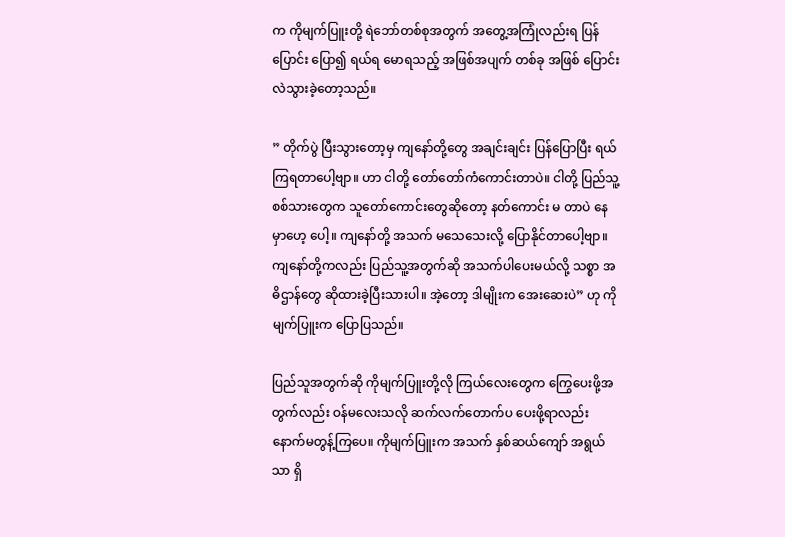က ကိုမျက်ပြူးတို့ ရဲဘော်တစ်စုအတွက် အတွေ့အကြုံလည်းရ ပြန်ပြောင်း ပြော၍ ရယ်ရ မောရသည့် အဖြစ်အပျက် တစ်ခု အဖြစ် ပြောင်းလဲသွားခဲ့တော့သည်။

” တိုက်ပွဲ ပြီးသွားတော့မှ ကျနော်တို့တွေ အချင်းချင်း ပြန်ပြောပြီး ရယ်ကြရတာပေါ့ဗျာ။ ဟာ ငါတို့ တော်တော်ကံကောင်းတာပဲ။ ငါတို့ ပြည်သူ့စစ်သားတွေက သူတော်ကောင်းတွေဆိုတော့ နတ်ကောင်း မ တာပဲ နေမှာဟေ့ ပေါ့။ ကျနော်တို့ အသက် မသေသေးလို့ ပြောနိုင်တာပေါ့ဗျာ။ ကျနော်တို့ကလည်း ပြည်သူ့အတွက်ဆို အသက်ပါပေးမယ်လို့ သစ္စာ အဓိဌာန်တွေ ဆိုထားခဲ့ပြီးသားပါ။ အဲ့တော့ ဒါမျိုးက အေးဆေးပဲ” ဟု ကိုမျက်ပြူးက ပြောပြသည်။

ပြည်သူအတွက်ဆို ကိုမျက်ပြူးတို့လို ကြယ်လေးတွေက ကြွေပေးဖို့အတွက်လည်း ဝန်မလေးသလို ဆက်လက်တောက်ပ ပေးဖို့ရာလည်း နောက်မတွန့်ကြပေ။ ကိုမျက်ပြူးက အသက် နှစ်ဆယ်ကျော် အရွယ်သာ ရှိ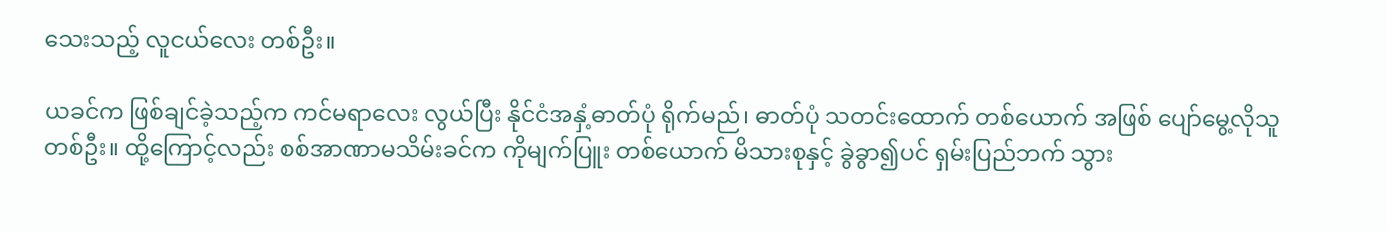သေးသည့် လူငယ်လေး တစ်ဦး။

ယခင်က ဖြစ်ချင်ခဲ့သည့်က ကင်မရာလေး လွယ်ပြီး နိုင်ငံအနှံ့ဓာတ်ပုံ ရိုက်မည်၊ ဓာတ်ပုံ သတင်းထောက် တစ်ယောက် အဖြစ် ပျော်မွေ့လိုသူ တစ်ဦး။ ထို့ကြောင့်လည်း စစ်အာဏာမသိမ်းခင်က ကိုမျက်ပြူး တစ်ယောက် မိသားစုနှင့် ခွဲခွာ၍ပင် ရှမ်းပြည်ဘက် သွား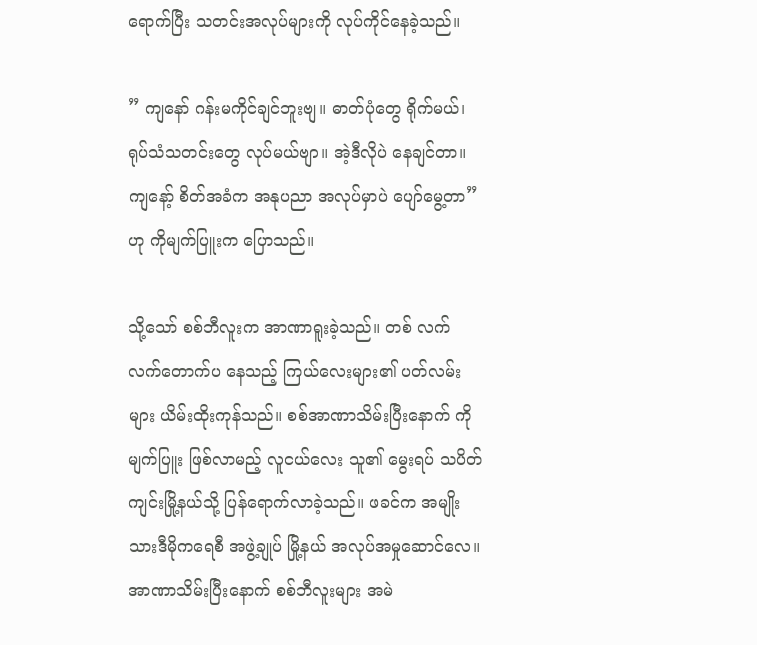ရောက်ပြီး သတင်းအလုပ်များကို လုပ်ကိုင်နေခဲ့သည်။

” ကျနော် ဂန်းမကိုင်ချင်ဘူးဗျ။ ဓာတ်ပုံတွေ ရိုက်မယ်၊ ရုပ်သံသတင်းတွေ လုပ်မယ်ဗျာ။ အဲ့ဒီလိုပဲ နေချင်တာ။ ကျနော့် စိတ်အခံက အနုပညာ အလုပ်မှာပဲ ပျော်မွေ့တာ” ဟု ကိုမျက်ပြူးက ပြောသည်။

သို့သော် စစ်ဘီလူးက အာဏာရူးခဲ့သည်။ တစ် လက်လက်တောက်ပ နေသည့် ကြယ်လေးများ၏ ပတ်လမ်းများ ယိမ်းထိုးကုန်သည်။ စစ်အာဏာသိမ်းပြီးနောက် ကိုမျက်ပြူး ဖြစ်လာမည့် လူငယ်လေး သူ၏ မွေးရပ် သပိတ်ကျင်းမြို့နယ်သို့ ပြန်ရောက်လာခဲ့သည်။ ဖခင်က အမျိုးသားဒီမိုကရေစီ အဖွဲ့ချုပ် မြို့နယ် အလုပ်အမှုဆောင်လေ။ အာဏာသိမ်းပြီးနောက် စစ်ဘီလူးများ အမဲ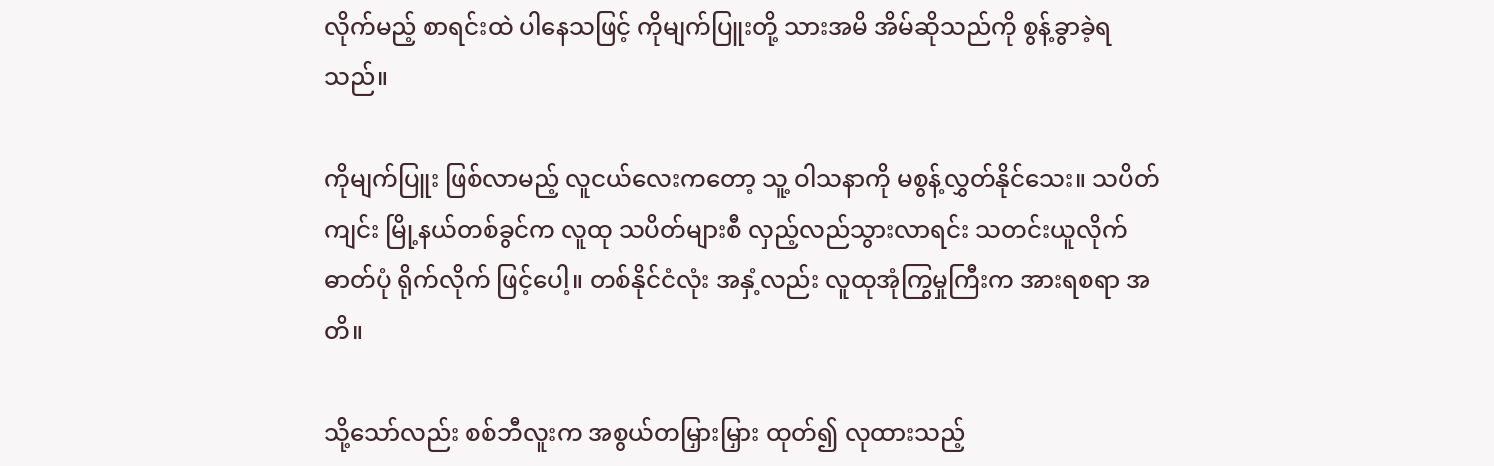လိုက်မည့် စာရင်းထဲ ပါနေသဖြင့် ကိုမျက်ပြူးတို့ သားအမိ အိမ်ဆိုသည်ကို စွန့်ခွာခဲ့ရသည်။

ကိုမျက်ပြူး ဖြစ်လာမည့် လူငယ်လေးကတော့ သူ့ ဝါသနာကို မစွန့်လွှတ်နိုင်သေး။ သပိတ်ကျင်း မြို့နယ်တစ်ခွင်က လူထု သပိတ်များစီ လှည့်လည်သွားလာရင်း သတင်းယူလိုက် ဓာတ်ပုံ ရိုက်လိုက် ဖြင့်ပေါ့။ တစ်နိုင်ငံလုံး အနှံ့လည်း လူထုအုံကြွမှုကြီးက အားရစရာ အတိ။

သို့သော်လည်း စစ်ဘီလူးက အစွယ်တမြှားမြှား ထုတ်၍ လုထားသည့်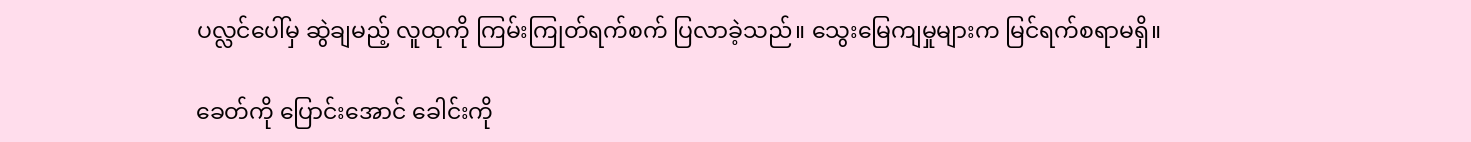ပလ္လင်ပေါ်မှ ဆွဲချမည့် လူထုကို ကြမ်းကြုတ်ရက်စက် ပြလာခဲ့သည်။ သွေးမြေကျမှုများက မြင်ရက်စရာမရှိ။

ခေတ်ကို ပြောင်းအောင် ခေါင်းကို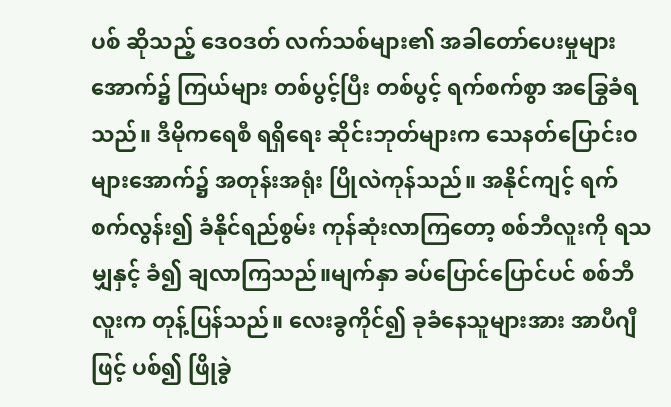ပစ် ဆိုသည့် ဒေဝဒတ် လက်သစ်များ၏ အခါတော်ပေးမှုများအောက်၌ ကြယ်များ တစ်ပွင့်ပြီး တစ်ပွင့် ရက်စက်စွာ အခြွေခံရသည်။ ဒီမိုကရေစီ ရရှိရေး ဆိုင်းဘုတ်များက သေနတ်ပြောင်းဝများအောက်၌ အတုန်းအရုံး ပြိုလဲကုန်သည်။ အနိုင်ကျင့် ရက်စက်လွန်း၍ ခံနိုင်ရည်စွမ်း ကုန်ဆုံးလာကြတော့ စစ်ဘီလူးကို ရသမျှနှင့် ခံ၍ ချလာကြသည်။မျက်နှာ ခပ်ပြောင်ပြောင်ပင် စစ်ဘီလူးက တုန့်ပြန်သည်။ လေးခွကိုင်၍ ခုခံနေသူများအား အာပီဂျီဖြင့် ပစ်၍ ဖြိုခွဲ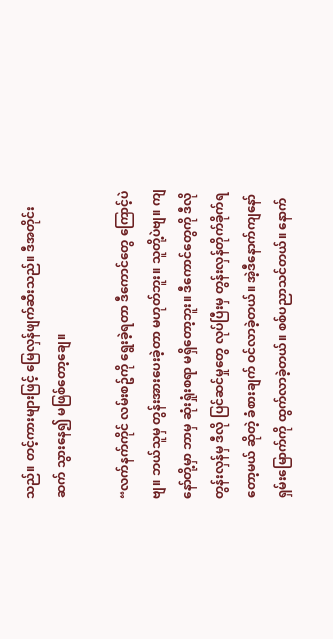သည်။ တင့်ကားများဖြင့် မြေလှန်ဖျက်ဆီးသည်။ ဒီအတိုင်း ဆက် သွားနေ၍ မဖြစ်တော့ချေ။

“လက်နက်ကိုင် လမ်းစဥ်ကို ရွေးခဲ့ရတာ ဒီကောင်တွေ ကြောင့်ပဲဗျ။ ဘယ်သူမှ တွန်းအားပေးခဲ့တာ မဟုတ်ဘူး။ သူတို့ပဲဗျ။ ကျနော်တို့မှာ ဘာမှ ဆုံးရှုံးစရာ မရှိတော့ဘူး။ ဒီကောင်တွေကို ဒီလို တွန်းလှန်မှ ဒီလို ပြင်ဆင်မှုတွေ လုပ်ပြီးမှ တွန်းလှန်တိုက်ခိုက်ရတော့မယ် ဆိုတဲ့ ခံစားချက် ဝင်လာခဲ့တယ်။ အဲ့ဒီနောက်ကျနော် ရှမ်းမြောက်ကို ထွက်လာခဲ့တယ်။ စစ်ပညာသင်တယ်။ နောက်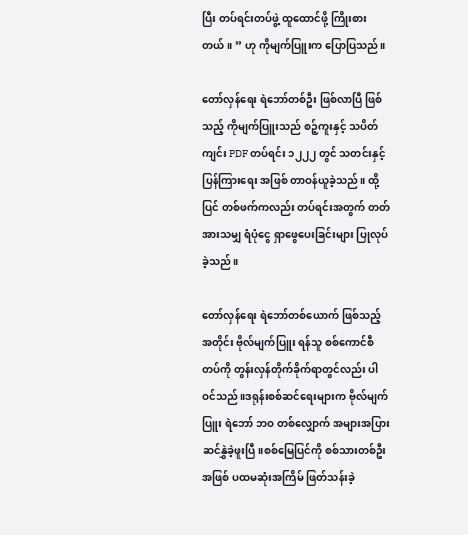ပြီး တပ်ရင်းတပ်ဖွဲ့ ထူထောင်ဖို့ ကြိုးစားတယ်။ ” ဟု ကိုမျက်ပြူးက ပြောပြသည်။

တော်လှန်ရေး ရဲဘော်တစ်ဦး ဖြစ်လာပြီ ဖြစ်သည့် ကိုမျက်ပြူးသည် စဉ့်ကူးနှင့် သပိတ်ကျင်း PDF တပ်ရင်း ၁၂၂၂ တွင် သတင်းနှင့် ပြန်ကြားရေး အဖြစ် တာဝန်ယူခဲ့သည်။ ထို့ပြင် တစ်ဖက်ကလည်း တပ်ရင်းအတွက် တတ်အားသမျှ ရံပုံငွေ ရှာဖွေပေးခြင်းများ ပြုလုပ်ခဲ့သည်။

တော်လှန်ရေး ရဲဘော်တစ်ယောက် ဖြစ်သည့် အတိုင်း ဗိုလ်မျက်ပြူး ရန်သူ စစ်ကောင်စီ တပ်ကို တွန်းလှန်တိုက်ခိုက်ရာတွင်လည်း ပါဝင်သည်။ဒရုန်းစစ်ဆင်ရေးများက ဗိုလ်မျက်ပြူး ရဲဘော် ဘဝ တစ်လျှောက် အများအပြား ဆင်နွှဲခဲ့ဖူးပြီ။စစ်မြေပြင်ကို စစ်သားတစ်ဦး အဖြစ် ပထမဆုံးအကြိမ် ဖြတ်သန်းခဲ့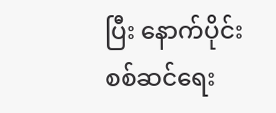ပြီး နောက်ပိုင်း စစ်ဆင်ရေး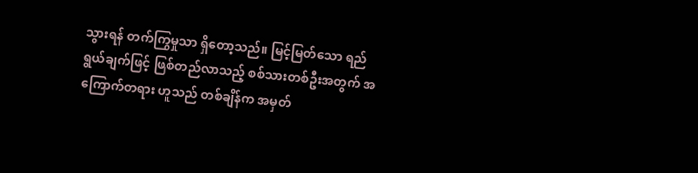သွားရန် တက်ကြွမှုသာ ရှိတော့သည်။ မြင့်မြတ်သော ရည်ရွယ်ချက်ဖြင့် ဖြစ်တည်လာသည့် စစ်သားတစ်ဦးအတွက် အကြောက်တရား ဟူသည် တစ်ချိန်က အမှတ်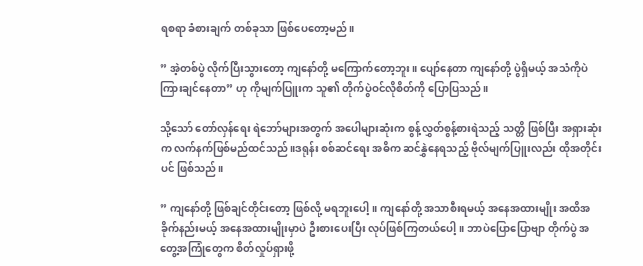ရစရာ ခံစားချက် တစ်ခုသာ ဖြစ်ပေတော့မည်။

” အဲ့တစ်ပွဲ လိုက်ပြီးသွားတော့ ကျနော်တို့ မကြောက်တော့ဘူး။ ပျော်နေတာ ကျနော်တို့ ပွဲရှိမယ့် အသံကိုပဲ ကြားချင်နေတာ” ဟု ကိုမျက်ပြူးက သူ၏ တိုက်ပွဲဝင်လိုစိတ်ကို ပြောပြသည်။

သို့သော် တော်လှန်ရေး ရဲဘော်များအတွက် အပေါများဆုံးက စွန့်လွှတ်စွန့်စားရဲသည့် သတ္တိ ဖြစ်ပြီး အရှားဆုံးက လက်နက်ဖြစ်မည်ထင်သည်။ဒရုန်း စစ်ဆင်ရေး အဓိက ဆင်နွှဲနေရသည့် ဗိုလ်မျက်ပြူးလည်း ထိုအတိုင်းပင် ဖြစ်သည်။

” ကျနော်တို့ ဖြစ်ချင်တိုင်းတော့ ဖြစ်လို့ မရဘူးပေါ့။ ကျနော်တို့ အသာစီးရမယ့် အနေအထားမျိုး အထိအခိုက်နည်းမယ့် အနေအထားမျိုးမှာပဲ ဦးစားပေးပြီး လုပ်ဖြစ်ကြတယ်ပေါ့။ ဘာပဲပြောပြောဗျာ တိုက်ပွဲ အတွေ့အကြုံတွေက စိတ်လှုပ်ရှားဖို့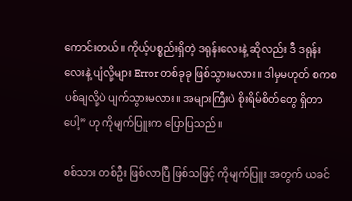ကောင်းတယ်။ ကိုယ့်ပစ္စည်းရှိတဲ့ ဒရုန်းလေးနဲ့ ဆိုလည်း ဒီ ဒရုန်းလေးနဲ့ ပျံလို့များ Error တစ်ခုခု ဖြစ်သွားမလား။ ဒါမှမဟုတ် စကစ ပစ်ချလို့ပဲ ပျက်သွားမလား။ အများကြီးပဲ စိုးရိမ်စိတ်တွေ ရှိတာပေါ့” ဟု ကိုမျက်ပြူးက ပြောပြသည်။

စစ်သား တစ်ဦး ဖြစ်လာပြီ ဖြစ်သဖြင့် ကိုမျက်ပြူး အတွက် ယခင်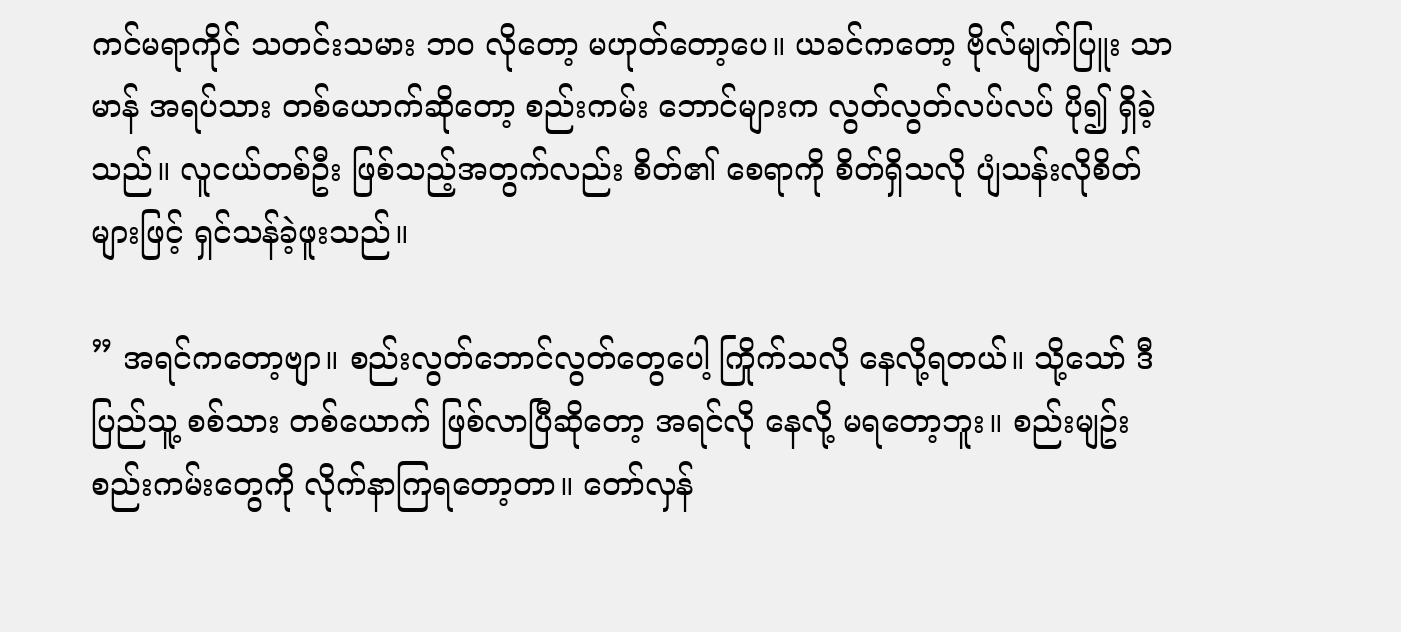ကင်မရာကိုင် သတင်းသမား ဘဝ လိုတော့ မဟုတ်တော့ပေ။ ယခင်ကတော့ ဗိုလ်မျက်ပြူး သာမာန် အရပ်သား တစ်ယောက်ဆိုတော့ စည်းကမ်း ဘောင်များက လွတ်လွတ်လပ်လပ် ပို၍ ရှိခဲ့သည်။ လူငယ်တစ်ဦး ဖြစ်သည့်အတွက်လည်း စိတ်၏ စေရာကို စိတ်ရှိသလို ပျံသန်းလိုစိတ်များဖြင့် ရှင်သန်ခဲ့ဖူးသည်။

” အရင်ကတော့ဗျာ။ စည်းလွတ်ဘောင်လွတ်တွေပေါ့ ကြိုက်သလို နေလို့ရတယ်။ သို့သော် ဒီ ပြည်သူ့ စစ်သား တစ်ယောက် ဖြစ်လာပြီဆိုတော့ အရင်လို နေလို့ မရတော့ဘူး။ စည်းမျဥ်း စည်းကမ်းတွေကို လိုက်နာကြရတော့တာ။ တော်လှန်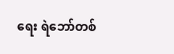ရေး ရဲဘော်တစ်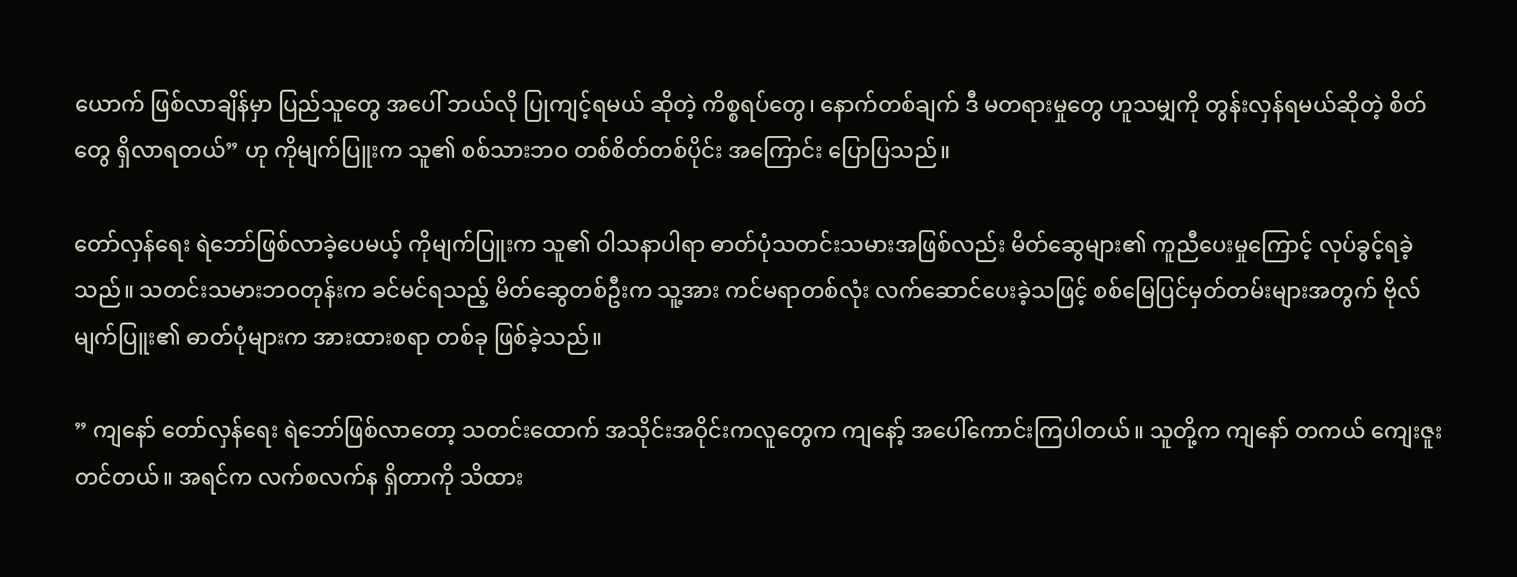ယောက် ဖြစ်လာချိန်မှာ ပြည်သူတွေ အပေါ် ဘယ်လို ပြုကျင့်ရမယ် ဆိုတဲ့ ကိစ္စရပ်တွေ၊ နောက်တစ်ချက် ဒီ မတရားမှုတွေ ဟူသမျှကို တွန်းလှန်ရမယ်ဆိုတဲ့ စိတ်တွေ ရှိလာရတယ်” ဟု ကိုမျက်ပြူးက သူ၏ စစ်သားဘဝ တစ်စိတ်တစ်ပိုင်း အကြောင်း ပြောပြသည်။

တော်လှန်ရေး ရဲဘော်ဖြစ်လာခဲ့ပေမယ့် ကိုမျက်ပြူးက သူ၏ ဝါသနာပါရာ ဓာတ်ပုံသတင်းသမားအဖြစ်လည်း မိတ်ဆွေများ၏ ကူညီပေးမှုကြောင့် လုပ်ခွင့်ရခဲ့သည်။ သတင်းသမားဘဝတုန်းက ခင်မင်ရသည့် မိတ်ဆွေတစ်ဦးက သူ့အား ကင်မရာတစ်လုံး လက်ဆောင်ပေးခဲ့သဖြင့် စစ်မြေပြင်မှတ်တမ်းများအတွက် ဗိုလ်မျက်ပြူး၏ ဓာတ်ပုံများက အားထားစရာ တစ်ခု ဖြစ်ခဲ့သည်။

” ကျနော် တော်လှန်ရေး ရဲဘော်ဖြစ်လာတော့ သတင်းထောက် အသိုင်းအဝိုင်းကလူတွေက ကျနော့် အပေါ်ကောင်းကြပါတယ်။ သူတို့က ကျနော် တကယ် ကျေးဇူးတင်တယ်။ အရင်က လက်စလက်န ရှိတာကို သိထား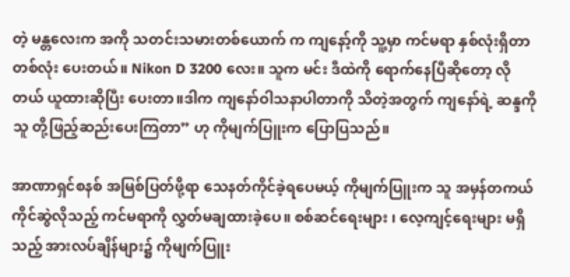တဲ့ မန္တလေးက အကို သတင်းသမားတစ်ယောက် က ကျနော့်ကို သူ့မှာ ကင်မရာ နှစ်လုံးရှိတာ တစ်လုံး ပေးတယ်။ Nikon D 3200 လေး။ သူက မင်း ဒီထဲကို ရောက်နေပြီဆိုတော့ လိုတယ် ယူထားဆိုပြီး ပေးတာ။ဒါက ကျနော်ဝါသနာပါတာကို သိတဲ့အတွက် ကျနော်ရဲ့ ဆန္ဒကိုသူ တို့ဖြည့်ဆည်းပေးကြတာ” ဟု ကိုမျက်ပြူးက ပြောပြသည်။

အာဏာရှင်စနစ် အမြစ်ပြတ်ဖို့ရာ သေနတ်ကိုင်ခဲ့ရပေမယ့် ကိုမျက်ပြူးက သူ အမှန်တကယ် ကိုင်ဆွဲလိုသည့် ကင်မရာကို လွှတ်မချထားခဲ့ပေ။ စစ်ဆင်ရေးများ ၊ လေ့ကျင့်ရေးများ မရှိသည့် အားလပ်ချိန်များ၌ ကိုမျက်ပြူး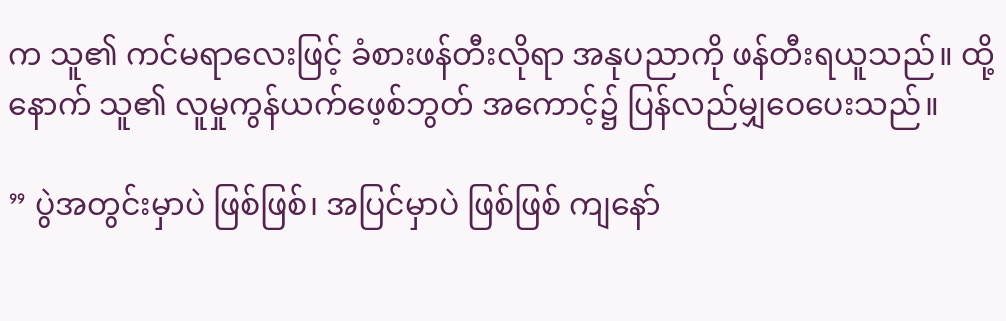က သူ၏ ကင်မရာလေးဖြင့် ခံစားဖန်တီးလိုရာ အနုပညာကို ဖန်တီးရယူသည်။ ထို့နောက် သူ၏ လူမှုကွန်ယက်ဖေ့စ်ဘွတ် အကောင့်၌ ပြန်လည်မျှဝေပေးသည်။

” ပွဲအတွင်းမှာပဲ ဖြစ်ဖြစ်၊ အပြင်မှာပဲ ဖြစ်ဖြစ် ကျနော်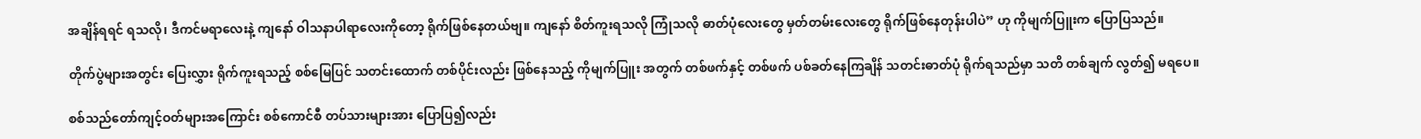အချိန်ရရင် ရသလို၊ ဒီကင်မရာလေးနဲ့ ကျနော် ဝါသနာပါရာလေးကိုတော့ ရိုက်ဖြစ်နေတယ်ဗျ။ ကျနော် စိတ်ကူးရသလို ကြုံသလို ဓာတ်ပုံလေးတွေ မှတ်တမ်းလေးတွေ ရိုက်ဖြစ်နေတုန်းပါပဲ” ဟု ကိုမျက်ပြူးက ပြောပြသည်။

တိုက်ပွဲများအတွင်း ပြေးလွှား ရိုက်ကူးရသည့် စစ်မြေပြင် သတင်းထောက် တစ်ပိုင်းလည်း ဖြစ်နေသည့် ကိုမျက်ပြူး အတွက် တစ်ဖက်နှင့် တစ်ဖက် ပစ်ခတ်နေကြချိန် သတင်းဓာတ်ပုံ ရိုက်ရသည်မှာ သတိ တစ်ချက် လွတ်၍ မရပေ။

စစ်သည်တော်ကျင့်ဝတ်များအကြောင်း စစ်ကောင်စီ တပ်သားများအား ပြောပြ၍လည်း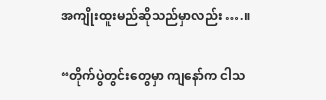အကျိုးထူးမည်ဆိုသည်မှာလည်း ….။

“တိုက်ပွဲတွင်းတွေမှာ ကျနော်က ငါသ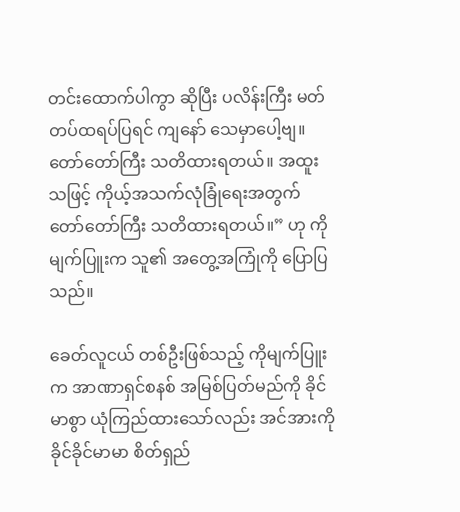တင်းထောက်ပါကွာ ဆိုပြီး ပလိန်းကြီး မတ်တပ်ထရပ်ပြရင် ကျနော် သေမှာပေါ့ဗျ။ တော်တော်ကြီး သတိထားရတယ်။ အထူးသဖြင့် ကိုယ့်အသက်လုံခြုံရေးအတွက် တော်တော်ကြီး သတိထားရတယ်။” ဟု ကိုမျက်ပြူးက သူ၏ အတွေ့အကြုံကို ပြောပြသည်။

ခေတ်လူငယ် တစ်ဦးဖြစ်သည့် ကိုမျက်ပြူးက အာဏာရှင်စနစ် အမြစ်ပြတ်မည်ကို ခိုင်မာစွာ ယုံကြည်ထားသော်လည်း အင်အားကို ခိုင်ခိုင်မာမာ စိတ်ရှည်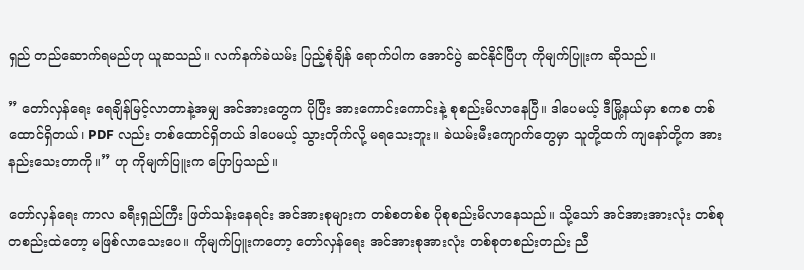ရှည် တည်ဆောက်ရမည်ဟု ယူဆသည်။ လက်နက်ခဲယမ်း ပြည့်စုံချိန် ရောက်ပါက အောင်ပွဲ ဆင်နိုင်ပြီဟု ကိုမျက်ပြူးက ဆိုသည်။

” တော်လှန်ရေး ရေချိန်မြင့်လာတာနဲ့အမျှ အင်အားတွေက ပိုပြီး အားကောင်းကောင်းနဲ့ စုစည်းမိလာနေပြီ။ ဒါပေမယ့် ဒီမြို့နယ်မှာ စကစ တစ်ထောင်ရှိတယ်၊ PDF လည်း တစ်ထောင်ရှိတယ် ဒါပေမယ့် သွားတိုက်လို့ မရသေးဘူး။ ခဲယမ်းမီးကျောက်တွေမှာ သူတို့ထက် ကျနော်တို့က အားနည်းသေးတာကို။” ဟု ကိုမျက်ပြူးက ပြောပြသည်။

တော်လှန်ရေး ကာလ ခရီးရှည်ကြီး ဖြတ်သန်းနေရင်း အင်အားစုများက တစ်စတစ်စ ပိုစုစည်းမိလာနေသည်။ သို့သော် အင်အားအားလုံး တစ်စုတစည်းထဲတော့ မဖြစ်လာသေးပေ။ ကိုမျက်ပြူးကတော့ တော်လှန်ရေး အင်အားစုအားလုံး တစ်စုတစည်းတည်း ညီ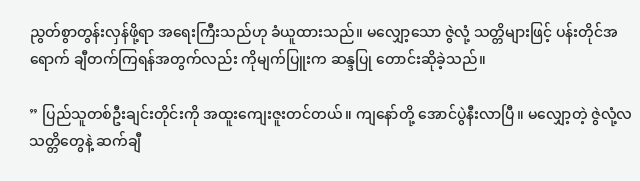ညွတ်စွာတွန်းလှန်ဖို့ရာ အရေးကြီးသည်ဟု ခံယူထားသည်။ မလျှော့သော ဇွဲလုံ့ သတ္တိများဖြင့် ပန်းတိုင်အရောက် ချီတက်ကြရန်အတွက်လည်း ကိုမျက်ပြူးက ဆန္ဒပြု တောင်းဆိုခဲ့သည်။

” ပြည်သူတစ်ဦးချင်းတိုင်းကို အထူးကျေးဇူးတင်တယ်။ ကျနော်တို့ အောင်ပွဲနီးလာပြီ။ မလျှော့တဲ့ ဇွဲလုံ့လ သတ္တိတွေနဲ့ ဆက်ချီ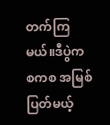တက်ကြမယ်။ဒီပွဲက စကစ အမြစ်ပြတ်မယ့်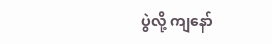ပွဲလို့ ကျနော်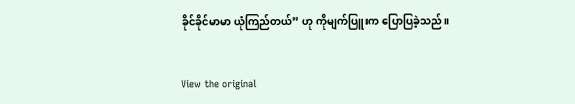ခိုင်ခိုင်မာမာ ယုံကြည်တယ်” ဟု ကိုမျက်ပြူးက ပြောပြခဲ့သည်။


View the original